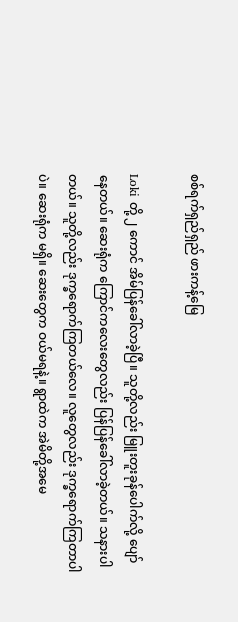စစ်ရက်ရှည်ရှည် ဖားကန့်မြေ

Loki တို့ ၂ ကောင် အိမ်ပြန်ခေါ်လာခဲ့ပြီ။ သူတို့လည်း မြူးတူးခုန်ပေါက်လို့ ပျော်နေတယ်။ ဆေးရုံက ကြောင်ကလေးတွေလည်း ပြန်ပြန်ခေါ်လာခဲ့တယ်။ သနားပါတယ်။ သူတို့လည်း ဒုက္ခရောက်ကြတယ်လေ။ လူတွေလည်း ဒုက္ခရောက်ကြတာပါပဲ။ ဆေးရုံက မရှိ။ ဆေးတွေက ဝယ်မရနဲ့။ ရွာထဲက အဲမိတို့အမေ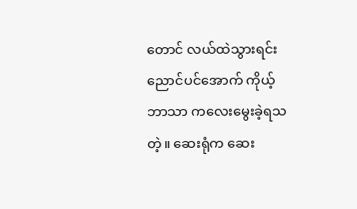တောင် လယ်ထဲသွားရင်း ညောင်ပင်အောက် ကိုယ့်ဘာသာ ကလေးမွေးခဲ့ရသတဲ့။ ဆေးရုံက ဆေး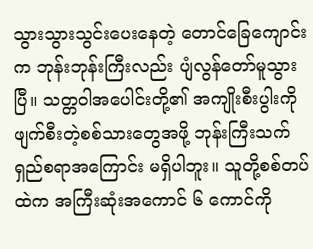သွားသွားသွင်းပေးနေတဲ့ တောင်ခြေကျောင်းက ဘုန်းဘုန်းကြီးလည်း ပျံလွန်တော်မူသွားပြီ။ သတ္တဝါအပေါင်းတို့၏ အကျိုးစီးပွါးကို ဖျက်စီးတဲ့စစ်သားတွေအဖို့ ဘုန်းကြီးသက်ရှည်စရာအကြောင်း မရှိပါဘူး။ သူတို့စစ်တပ်ထဲက အကြီးဆုံးအကောင် ၆ ကောင်ကို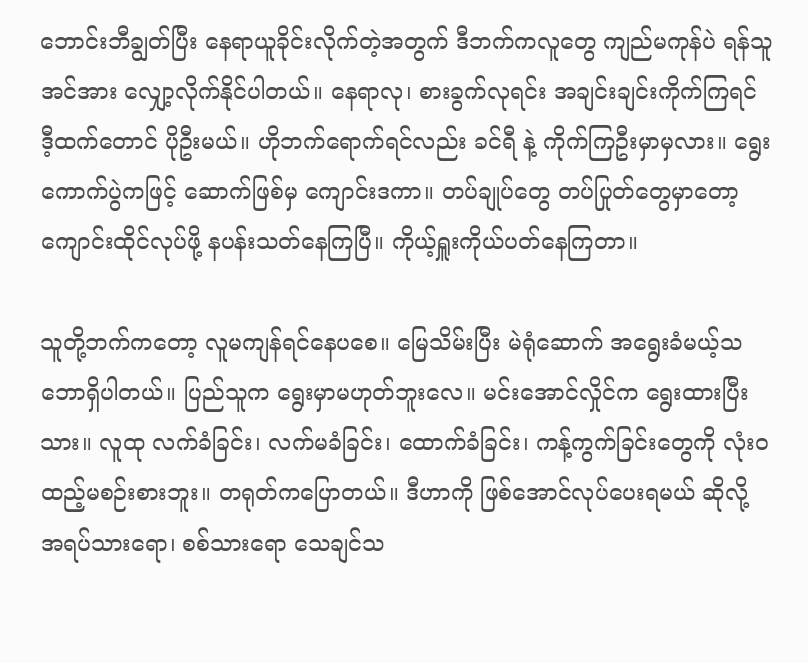ဘောင်းဘီချွတ်ပြီး နေရာယူခိုင်းလိုက်တဲ့အတွက် ဒီဘက်ကလူတွေ ကျည်မကုန်ပဲ ရန်သူအင်အား လျှော့လိုက်နိုင်ပါတယ်။ နေရာလု၊ စားခွက်လုရင်း အချင်းချင်းကိုက်ကြရင် ဒီ့ထက်တောင် ပိုဦးမယ်။ ဟိုဘက်ရောက်ရင်လည်း ခင်ရီ နဲ့ ကိုက်ကြဦးမှာမှလား။ ရွေးကောက်ပွဲကဖြင့် ဆောက်ဖြစ်မှ ကျောင်းဒကာ။ တပ်ချုပ်တွေ တပ်ပြုတ်တွေမှာတော့ ကျောင်းထိုင်လုပ်ဖို့ နပန်းသတ်နေကြပြီ။ ကိုယ့်ရှူးကိုယ်ပတ်နေကြတာ။

သူတို့ဘက်ကတော့ လူမကျန်ရင်နေပစေ။ မြေသိမ်းပြီး မဲရုံဆောက် အရွေးခံမယ့်သဘောရှိပါတယ်။ ပြည်သူက ရွေးမှာမဟုတ်ဘူးလေ။ မင်းအောင်လှိုင်က ရွေးထားပြီးသား။ လူထု လက်ခံခြင်း၊ လက်မခံခြင်း၊ ထောက်ခံခြင်း၊ ကန့်ကွက်ခြင်းတွေကို လုံးဝထည့်မစဉ်းစားဘူး။ တရုတ်ကပြောတယ်။ ဒီဟာကို ဖြစ်အောင်လုပ်ပေးရမယ် ဆိုလို့ အရပ်သားရော၊ စစ်သားရော သေချင်သ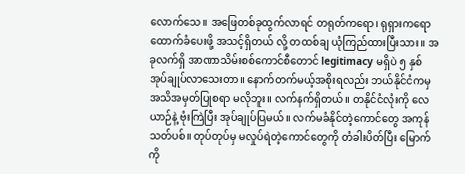လောက်သေ။ အဖြေတစ်ခုထွက်လာရင် တရုတ်ကရော၊ ရုရှားကရော ထောက်ခံပေးဖို့ အသင့်ရှိတယ် လို့ တထစ်ချ ယုံကြည်ထားပြီးသား။ အခုလက်ရှိ အာဏာသိမ်းစစ်ကောင်စီတောင် legitimacy မရှိပဲ ၅ နှစ် အုပ်ချုပ်လာသေးတာ။ နောက်တက်မယ့်အစိုးရလည်း ဘယ်နိုင်ငံကမှ အသိအမှတ်ပြုစရာ မလိုဘူး။ လက်နက်ရှိတယ်။ တနိုင်ငံလုံးကို လေယာဉ်နဲ့ ဗုံးကြဲပြီး အုပ်ချုပ်ပြမယ်။ လက်မခံနိုင်တဲ့ကောင်တွေ အကုန်သတ်ပစ်။ တုပ်တုပ်မှ မလှုပ်ရဲတဲ့ကောင်တွေကို တံခါးပိတ်ပြီး မြောက်ကို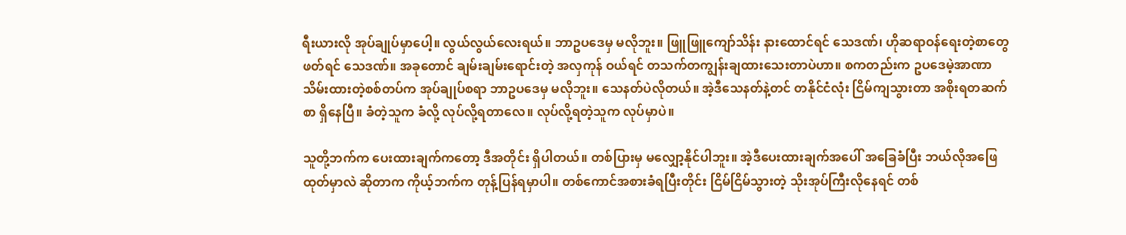ရီးယားလို အုပ်ချုပ်မှာပေါ့။ လွယ်လွယ်လေးရယ်။ ဘာဥပဒေမှ မလိုဘူး။ ဖြူဖြူကျော်သိန်း နားထောင်ရင် သေဒဏ်၊ ဟိုဆရာဝန်ရေးတဲ့စာတွေ ဖတ်ရင် သေဒဏ်။ အခုတောင် ချမ်းချမ်းရောင်းတဲ့ အလှကုန် ဝယ်ရင် တသက်တကျွန်းချထားသေးတာပဲဟာ။ စကတည်းက ဥပဒေမဲ့အာဏာသိမ်းထားတဲ့စစ်တပ်က အုပ်ချုပ်စရာ ဘာဥပဒေမှ မလိုဘူး။ သေနတ်ပဲလိုတယ်။ အဲ့ဒီသေနတ်နဲ့တင် တနိုင်ငံလုံး ငြိမ်ကျသွားတာ အစိုးရတဆက်စာ ရှိနေပြီ။ ခံတဲ့သူက ခံလို့ လုပ်လို့ရတာလေ။ လုပ်လို့ရတဲ့သူက လုပ်မှာပဲ။

သူတို့ဘက်က ပေးထားချက်ကတော့ ဒီအတိုင်း ရှိပါတယ်။ တစ်ပြားမှ မလျှော့နိုင်ပါဘူး။ အဲ့ဒီပေးထားချက်အပေါ် အခြေခံပြီး ဘယ်လိုအဖြေထုတ်မှာလဲ ဆိုတာက ကိုယ့်ဘက်က တုန့်ပြန်ရမှာပါ။ တစ်ကောင်အစားခံရပြီးတိုင်း ငြိမ်ငြိမ်သွားတဲ့ သိုးအုပ်ကြီးလိုနေရင် တစ်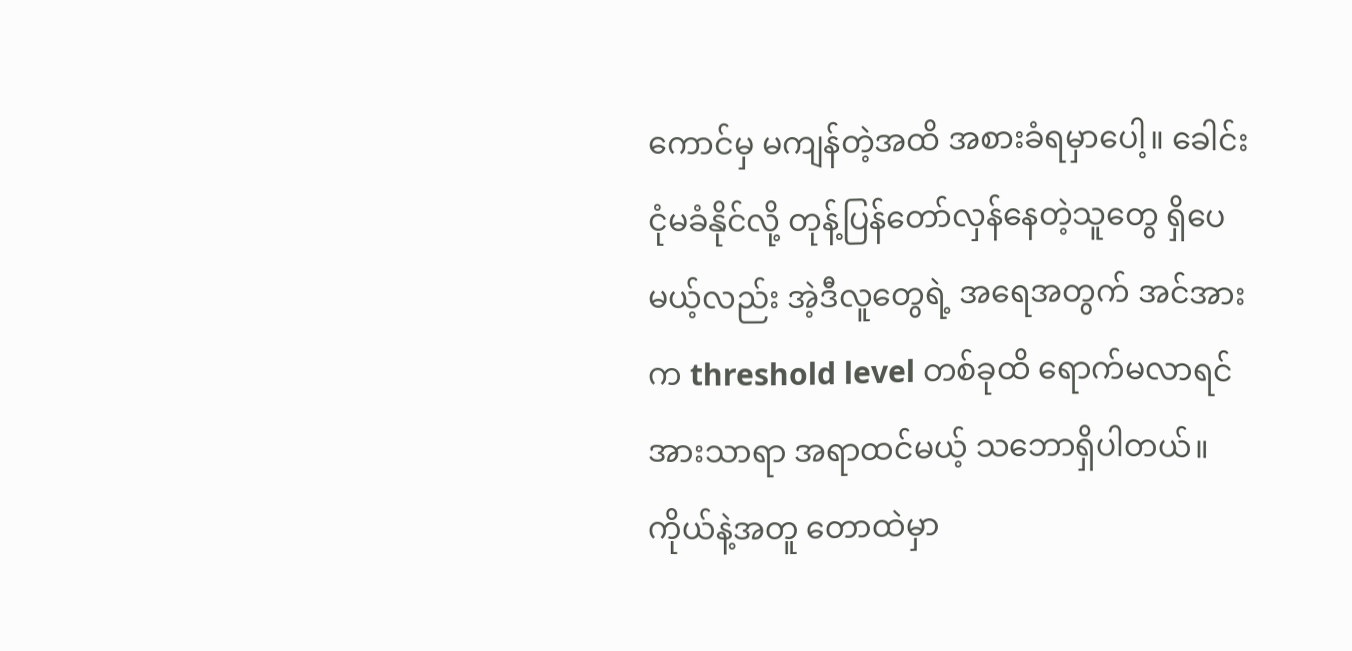ကောင်မှ မကျန်တဲ့အထိ အစားခံရမှာပေါ့။ ခေါင်းငုံမခံနိုင်လို့ တုန့်ပြန်တော်လှန်နေတဲ့သူတွေ ရှိပေမယ့်လည်း အဲ့ဒီလူတွေရဲ့ အရေအတွက် အင်အားက threshold level တစ်ခုထိ ရောက်မလာရင် အားသာရာ အရာထင်မယ့် သဘောရှိပါတယ်။ ကိုယ်နဲ့အတူ တောထဲမှာ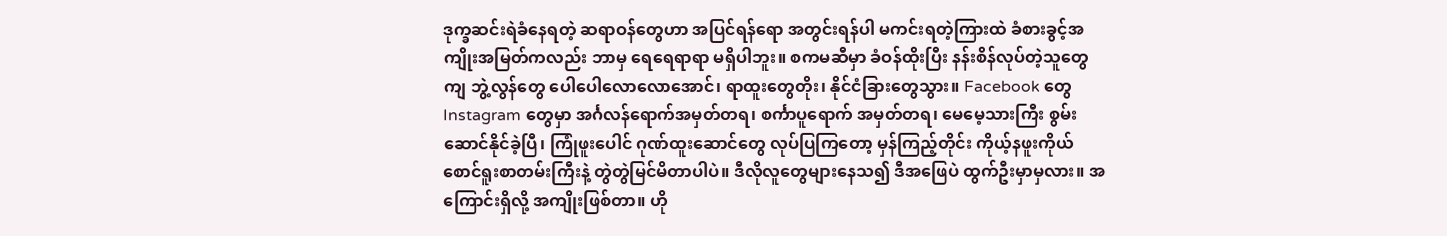ဒုက္ခဆင်းရဲခံနေရတဲ့ ဆရာဝန်တွေဟာ အပြင်ရန်ရော အတွင်းရန်ပါ မကင်းရတဲ့ကြားထဲ ခံစားခွင့်အကျိုးအမြတ်ကလည်း ဘာမှ ရေရေရာရာ မရှိပါဘူး။ စကမဆီမှာ ခံဝန်ထိုးပြီး နန်းစိန်လုပ်တဲ့သူတွေကျ ဘွဲ့လွန်တွေ ပေါပေါလောလောအောင်၊ ရာထူးတွေတိုး၊ နိုင်ငံခြားတွေသွား။ Facebook တွေ Instagram တွေမှာ အင်္ဂလန်ရောက်အမှတ်တရ၊ စင်္ကာပူရောက် အမှတ်တရ၊ မေမေ့သားကြီး စွမ်းဆောင်နိုင်ခဲ့ပြီ၊ ကြုံဖူးပေါင် ဂုဏ်ထူးဆောင်တွေ လုပ်ပြကြတော့ မှန်ကြည့်တိုင်း ကိုယ့်နဖူးကိုယ် စောင်ရူးစာတမ်းကြီးနဲ့ တွဲတွဲမြင်မိတာပါပဲ။ ဒီလိုလူတွေများနေသ၍ ဒီအဖြေပဲ ထွက်ဦးမှာမှလား။ အကြောင်းရှိလို့ အကျိုးဖြစ်တာ။ ဟို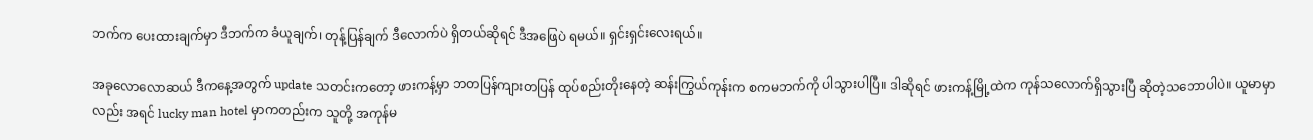ဘက်က ပေးထားချက်မှာ ဒီဘက်က ခံယူချက်၊ တုန့်ပြန်ချက် ဒီလောက်ပဲ ရှိတယ်ဆိုရင် ဒီအဖြေပဲ ရမယ်။ ရှင်းရှင်းလေးရယ်။

အခုလောလောဆယ် ဒီကနေ့အတွက် update သတင်းကတော့ ဖားကန့်မှာ ဘတပြန်ကျားတပြန် ထုပ်စည်းတိုးနေတဲ့ ဆန်းကြွယ်ကုန်းက စကမဘက်ကို ပါသွားပါပြီ။ ဒါဆိုရင် ဖားကန့်မြို့ထဲက ကုန်သလောက်ရှိသွားပြီ ဆိုတဲ့သဘောပါပဲ။ ယူမာမှာလည်း အရင် lucky man hotel မှာကတည်းက သူတို့ အကုန်မ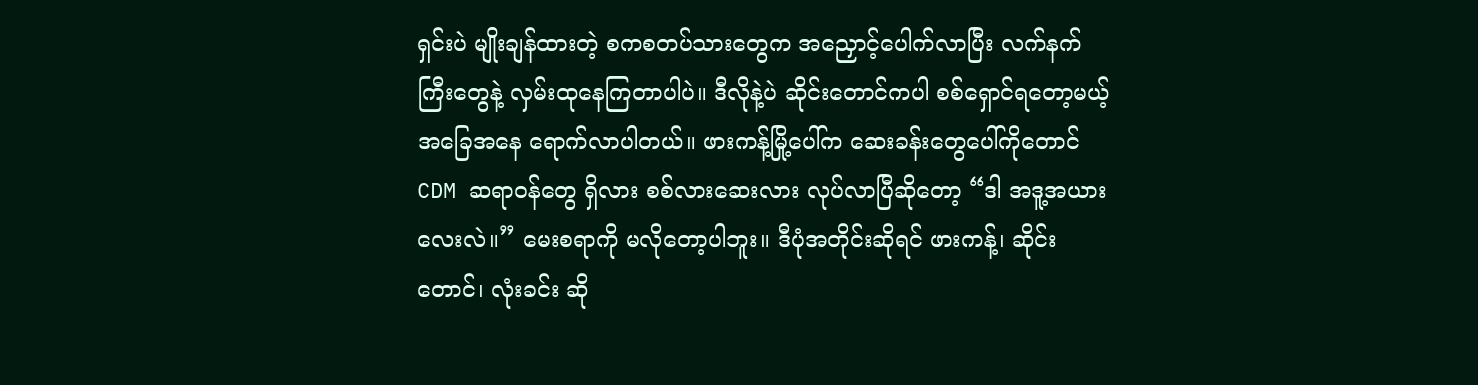ရှင်းပဲ မျိုးချန်ထားတဲ့ စကစတပ်သားတွေက အညှောင့်ပေါက်လာပြီး လက်နက်ကြီးတွေနဲ့ လှမ်းထုနေကြတာပါပဲ။ ဒီလိုနဲ့ပဲ ဆိုင်းတောင်ကပါ စစ်ရှောင်ရတော့မယ့် အခြေအနေ ရောက်လာပါတယ်။ ဖားကန့်မြို့ပေါ်က ဆေးခန်းတွေပေါ်ကိုတောင် CDM ဆရာဝန်တွေ ရှိလား စစ်လားဆေးလား လုပ်လာပြီဆိုတော့ “ဒါ အဒူ့အယားလေးလဲ။” မေးစရာကို မလိုတော့ပါဘူး။ ဒီပုံအတိုင်းဆိုရင် ဖားကန့်၊ ဆိုင်းတောင်၊ လုံးခင်း ဆို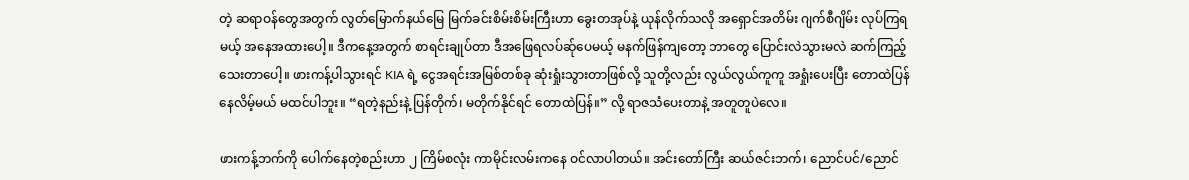တဲ့ ဆရာဝန်တွေအတွက် လွတ်မြောက်နယ်မြေ မြက်ခင်းစိမ်းစိမ်းကြီးဟာ ခွေးတအုပ်နဲ့ ယုန်လိုက်သလို အရှောင်အတိမ်း ဂျက်စီဂျိမ်း လုပ်ကြရမယ့် အနေအထားပေါ့။ ဒီကနေ့အတွက် စာရင်းချုပ်တာ ဒီအဖြေရလပ်ဆ်ုပေမယ့် မနက်ဖြန်ကျတော့ ဘာတွေ ပြောင်းလဲသွားမလဲ ဆက်ကြည့်သေးတာပေါ့။ ဖားကန့်ပါသွားရင် KIA ရဲ့ ငွေအရင်းအမြစ်တစ်ခု ဆုံးရှုံးသွားတာဖြစ်လို့ သူတို့လည်း လွယ်လွယ်ကူကူ အရှုံးပေးပြီး တောထဲပြန်နေလိမ့်မယ် မထင်ပါဘူး။ “ရတဲ့နည်းနဲ့ ပြန်တိုက်၊ မတိုက်နိုင်ရင် တောထဲပြန်။” လို့ ရာဇသံပေးတာနဲ့ အတူတူပဲလေ။

ဖားကန့်ဘက်ကို ပေါက်နေတဲ့စည်းဟာ ၂ ကြိမ်စလုံး ကာမိုင်းလမ်းကနေ ဝင်လာပါတယ်။ အင်းတော်ကြီး ဆယ်ဇင်းဘက်၊ ညောင်ပင်/ညောင်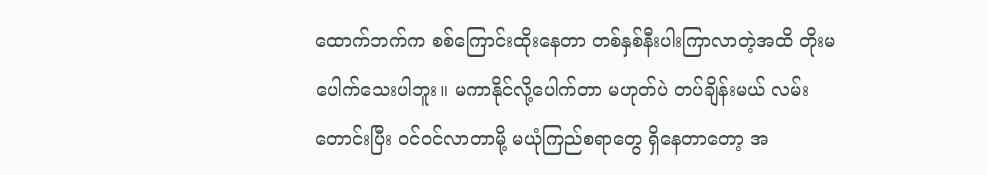ထောက်ဘက်က စစ်ကြောင်းထိုးနေတာ တစ်နှစ်နီးပါးကြာလာတဲ့အထိ တိုးမပေါက်သေးပါဘူး။ မကာနိုင်လို့ပေါက်တာ မဟုတ်ပဲ တပ်ချိန်းမယ် လမ်းတောင်းပြီး ဝင်ဝင်လာတာမို့ မယုံကြည်စရာတွေ ရှိနေတာတော့ အ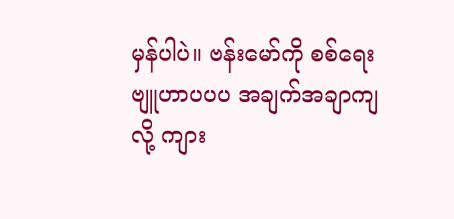မှန်ပါပဲ။ ဗန်းမော်ကို စစ်ရေးဗျူဟာပပပ အချက်အချာကျလို့ ကျား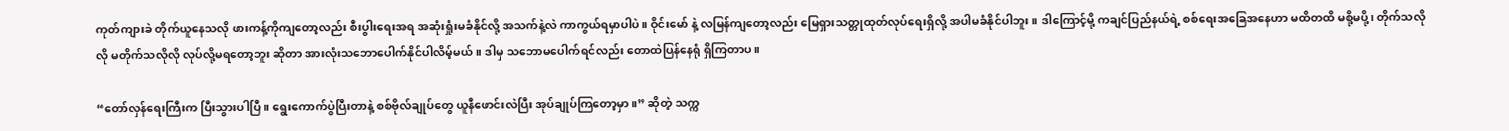ကုတ်ကျားခဲ တိုက်ယူနေသလို ဖားကန့်ကိုကျတော့လည်း စီးပွါးရေးအရ အဆုံးရှုံးမခံနိုင်လို့ အသက်နဲ့လဲ ကာကွယ်ရမှာပါပဲ။ ဝိုင်းမော် နဲ့ လမြန်ကျတော့လည်း မြေရှားသတ္တုထုတ်လုပ်ရေးရှိလို့ အပါမခံနိုင်ပါဘူး။ ဒါကြောင့်မို့ ကချင်ပြည်နယ်ရဲ့ စစ်ရေးအခြေအနေဟာ မထိတထိ မစို့မပို့၊ တိုက်သလိုလို မတိုက်သလိုလို လုပ်လို့မရတော့ဘူး ဆိုတာ အားလုံးသဘောပေါက်နိုင်ပါလိမ့်မယ်။ ဒါမှ သဘောမပေါက်ရင်လည်း တောထဲပြန်နေရုံ ရှိကြတာပ။

“တော်လှန်ရေးကြီးက ပြီးသွားပါပြီ။ ရွေးကောက်ပွဲပြီးတာနဲ့ စစ်ဗိုလ်ချုပ်တွေ ယူနီဖောင်းလဲပြီး အုပ်ချုပ်ကြတော့မှာ။” ဆိုတဲ့ သက္က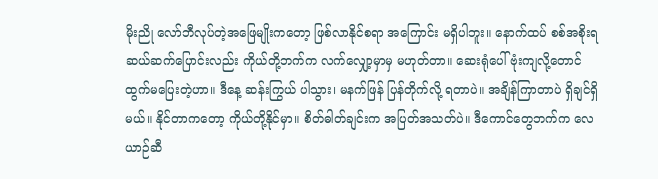မိုးညို လော်ဘီလုပ်တဲ့အဖြေမျိုးကတော့ ဖြစ်လာနိုင်စရာ အကြောင်း မရှိပါဘူး။ နောက်ထပ် စစ်အစိုးရဆယ်ဆက်ပြောင်းလည်း ကိုယ်တို့ဘက်က လက်လျှော့မှာမှ မဟုတ်တာ။ ဆေးရုံပေါ် ဗုံးကျလို့တောင် ထွက်မပြေးတဲ့ဟာ။ ဒီနေ့ ဆန်းကြွယ် ပါသွား၊ မနက်ဖြန် ပြန်တိုက်လို့ ရတာပဲ။ အချိန်ကြာတာပဲ ရှိချင်ရှိမယ်။ နိုင်တာကတော့ ကိုယ်တို့နိုင်မှာ။ စိတ်ဓါတ်ချင်းက အပြတ်အသတ်ပဲ။ ဒီကောင်တွေဘက်က လေယာဉ်ဆီ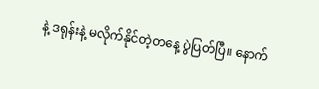နဲ့ ဒရုန်းနဲ့ မလိုက်နိုင်တဲ့တနေ့ ပွဲပြတ်ပြီ။ နောက်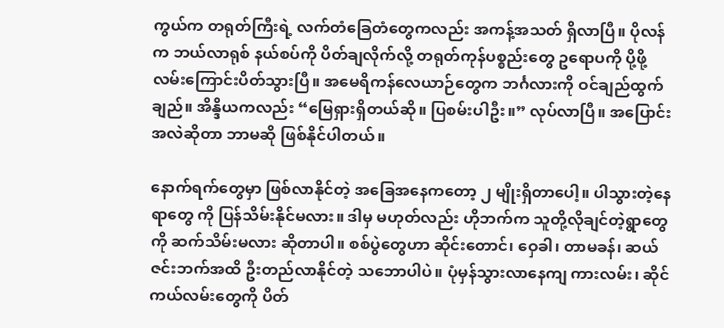ကွယ်က တရုတ်ကြီးရဲ့ လက်တံခြေတံတွေကလည်း အကန့်အသတ် ရှိလာပြီ။ ပိုလန်က ဘယ်လာရုစ် နယ်စပ်ကို ပိတ်ချလိုက်လို့ တရုတ်ကုန်ပစ္စည်းတွေ ဥရောပကို ပို့ဖို့ လမ်းကြောင်းပိတ်သွားပြီ။ အမေရိကန်လေယာဉ်တွေက ဘင်္ဂလားကို ဝင်ချည်ထွက်ချည်။ အိန္ဒိယကလည်း “မြေရှားရှိတယ်ဆို။ ပြစမ်းပါဦး။” လုပ်လာပြီ။ အပြောင်းအလဲဆိုတာ ဘာမဆို ဖြစ်နိုင်ပါတယ်။

နောက်ရက်တွေမှာ ဖြစ်လာနိုင်တဲ့ အခြေအနေကတော့ ၂ မျိုးရှိတာပေါ့။ ပါသွားတဲ့နေရာတွေ ကို ပြန်သိမ်းနိုင်မလား။ ဒါမှ မဟုတ်လည်း ဟိုဘက်က သူတို့လိုချင်တဲ့ရွာတွေကို ဆက်သိမ်းမလား ဆိုတာပါ။ စစ်ပွဲတွေဟာ ဆိုင်းတောင်၊ ဝှေခါ၊ တာမခန်၊ ဆယ်ဇင်းဘက်အထိ ဦးတည်လာနိုင်တဲ့ သဘောပါပဲ။ ပုံမှန်သွားလာနေကျ ကားလမ်း၊ ဆိုင်ကယ်လမ်းတွေကို ပိတ်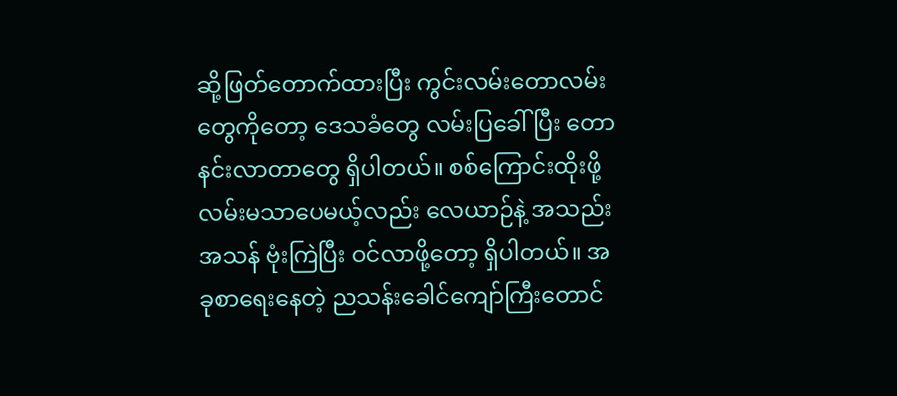ဆို့ဖြတ်တောက်ထားပြီး ကွင်းလမ်းတောလမ်းတွေကိုတော့ ဒေသခံတွေ လမ်းပြခေါ်ပြီး တောနင်းလာတာတွေ ရှိပါတယ်။ စစ်ကြောင်းထိုးဖို့ လမ်းမသာပေမယ့်လည်း လေယာဉ်နဲ့ အသည်းအသန် ဗုံးကြဲပြီး ဝင်လာဖို့တော့ ရှိပါတယ်။ အခုစာရေးနေတဲ့ ညသန်းခေါင်ကျော်ကြီးတောင်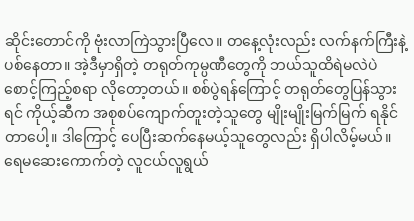ဆိုင်းတောင်ကို ဗုံးလာကြဲသွားပြီလေ။ တနေ့လုံးလည်း လက်နက်ကြီးနဲ့ ပစ်နေတာ။ အဲ့ဒီမှာရှိတဲ့ တရုတ်ကုမ္ပဏီတွေကို ဘယ်သူထိရဲမလဲပဲ စောင့်ကြည့်စရာ လိုတော့တယ်။ စစ်ပွဲရန်ကြောင့် တရုတ်တွေပြန်သွားရင် ကိုယ့်ဆီက အစုစပ်ကျောက်တူးတဲ့သူတွေ မျိုးမျိုးမြက်မြက် ရနိုင်တာပေါ့။ ဒါကြောင့် ပေပြီးဆက်နေမယ့်သူတွေလည်း ရှိပါလိမ့်မယ်။ ရေမဆေးကောက်တဲ့ လူငယ်လူရွယ်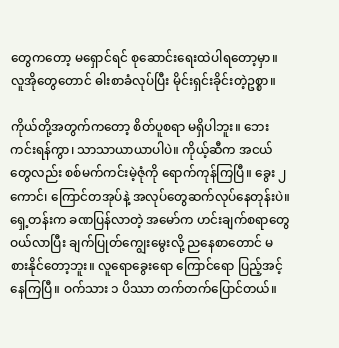တွေကတော့ မရှောင်ရင် စုဆောင်းရေးထဲပါရတော့မှာ။ လူအိုတွေတောင် ဓါးစာခံလုပ်ပြီး မိုင်းရှင်းခိုင်းတဲ့ဥစ္စာ။

ကိုယ်တို့အတွက်ကတော့ စိတ်ပူစရာ မရှိပါဘူး။ ဘေးကင်းရန်ကွာ၊ သာသာယာယာပါပဲ။ ကိုယ့်ဆီက အငယ်တွေလည်း စစ်မက်ကင်းမဲ့ဇုံကို ရောက်ကုန်ကြပြီ။ ခွေး ၂ ကောင်၊ ကြောင်တအုပ်နဲ့ အလုပ်တွေဆက်လုပ်နေတုန်းပဲ။ ရှေ့တန်းက ခဏပြန်လာတဲ့ အမော်က ဟင်းချက်စရာတွေ ဝယ်လာပြီး ချက်ပြုတ်ကျွေးမွေးလို့ ညနေစာတောင် မစားနိုင်တော့ဘူး။ လူရောခွေးရော ကြောင်ရော ပြည့်အင့်နေကြပြီ။ ဝက်သား ၁ ပိဿာ တက်တက်ပြောင်တယ်။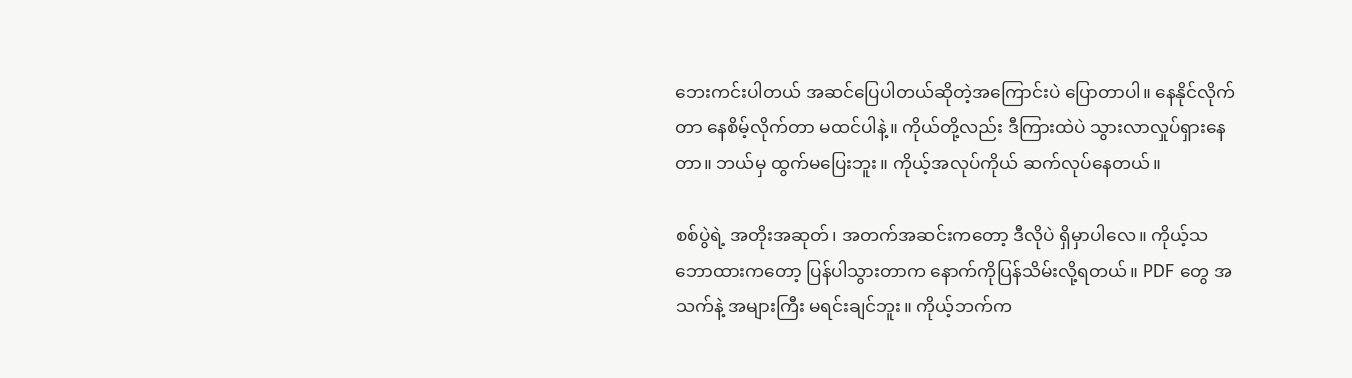ဘေးကင်းပါတယ် အဆင်ပြေပါတယ်ဆိုတဲ့အကြောင်းပဲ ပြောတာပါ။ နေနိုင်လိုက်တာ နေစိမ့်လိုက်တာ မထင်ပါနဲ့။ ကိုယ်တို့လည်း ဒီကြားထဲပဲ သွားလာလှုပ်ရှားနေတာ။ ဘယ်မှ ထွက်မပြေးဘူး။ ကိုယ့်အလုပ်ကိုယ် ဆက်လုပ်နေတယ်။

စစ်ပွဲရဲ့ အတိုးအဆုတ်၊ အတက်အဆင်းကတော့ ဒီလိုပဲ ရှိမှာပါလေ။ ကိုယ့်သဘောထားကတော့ ပြန်ပါသွားတာက နောက်ကိုပြန်သိမ်းလို့ရတယ်။ PDF တွေ အသက်နဲ့ အများကြီး မရင်းချင်ဘူး။ ကိုယ့်ဘက်က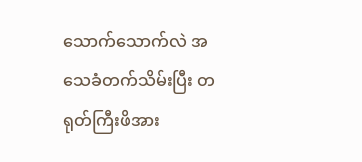သောက်သောက်လဲ အသေခံတက်သိမ်းပြီး တရုတ်ကြီးဖိအား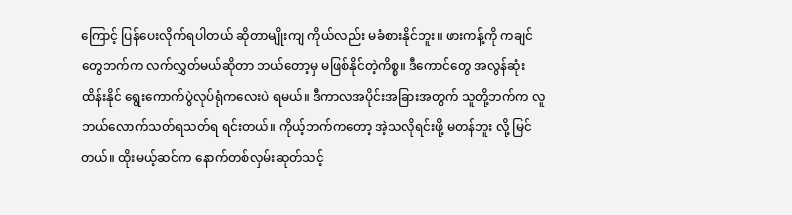ကြောင့် ပြန်ပေးလိုက်ရပါတယ် ဆိုတာမျိုးကျ ကိုယ်လည်း မခံစားနိုင်ဘူး။ ဖားကန့်ကို ကချင်တွေဘက်က လက်လွှတ်မယ်ဆိုတာ ဘယ်တော့မှ မဖြစ်နိုင်တဲ့ကိစ္စ။ ဒီကောင်တွေ အလွန်ဆုံးထိန်းနိုင် ရွေးကောက်ပွဲလုပ်ရုံကလေးပဲ ရမယ်။ ဒီကာလအပိုင်းအခြားအတွက် သူတို့ဘက်က လူဘယ်လောက်သတ်ရသတ်ရ ရင်းတယ်။ ကိုယ့်ဘက်ကတော့ အဲ့သလိုရင်းဖို့ မတန်ဘူး လို့ မြင်တယ်။ ထိုးမယ့်ဆင်က နောက်တစ်လှမ်းဆုတ်သင့်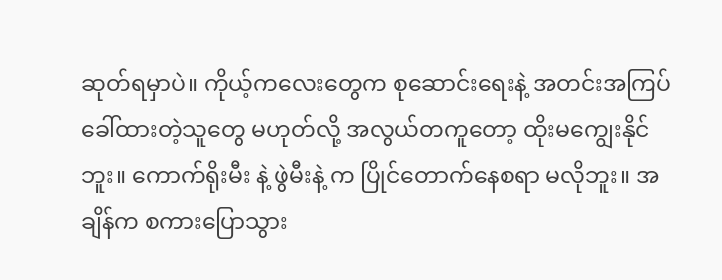ဆုတ်ရမှာပဲ။ ကိုယ့်ကလေးတွေက စုဆောင်းရေးနဲ့ အတင်းအကြပ်ခေါ်ထားတဲ့သူတွေ မဟုတ်လို့ အလွယ်တကူတော့ ထိုးမကျွေးနိုင်ဘူး။ ကောက်ရိုးမီး နဲ့ ဖွဲမီးနဲ့ က ပြိုင်တောက်နေစရာ မလိုဘူး။ အချိန်က စကားပြောသွား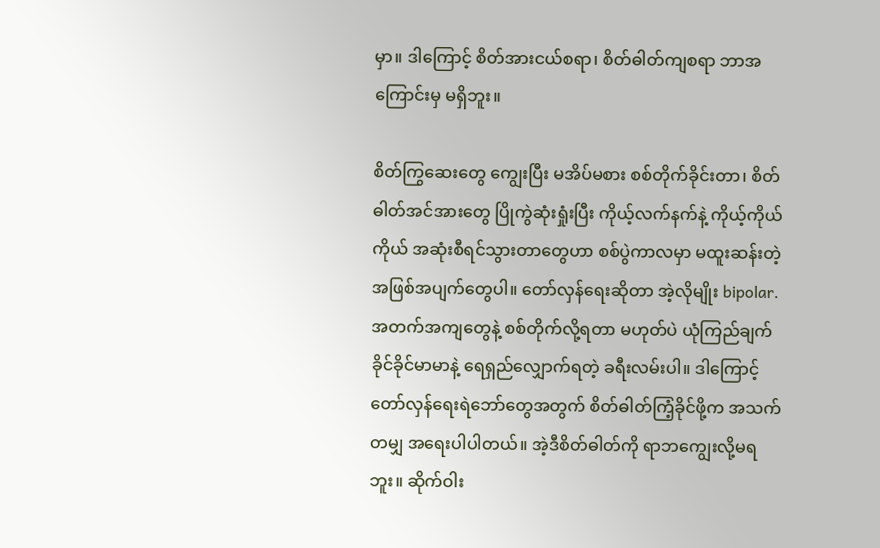မှာ။ ဒါကြောင့် စိတ်အားငယ်စရာ၊ စိတ်ဓါတ်ကျစရာ ဘာအကြောင်းမှ မရှိဘူး။

စိတ်ကြွဆေးတွေ ကျွေးပြီး မအိပ်မစား စစ်တိုက်ခိုင်းတာ၊ စိတ်ဓါတ်အင်အားတွေ ပြိုကွဲဆုံးရှုံးပြီး ကိုယ့်လက်နက်နဲ့ ကိုယ့်ကိုယ်ကိုယ် အဆုံးစီရင်သွားတာတွေဟာ စစ်ပွဲကာလမှာ မထူးဆန်းတဲ့ အဖြစ်အပျက်တွေပါ။ တော်လှန်ရေးဆိုတာ အဲ့လိုမျိုး bipolar. အတက်အကျတွေနဲ့ စစ်တိုက်လို့ရတာ မဟုတ်ပဲ ယုံကြည်ချက် ခိုင်ခိုင်မာမာနဲ့ ရေရှည်လျှောက်ရတဲ့ ခရီးလမ်းပါ။ ဒါကြောင့် တော်လှန်ရေးရဲဘော်တွေအတွက် စိတ်ဓါတ်ကြံ့ခိုင်ဖို့က အသက်တမျှ အရေးပါပါတယ်။ အဲ့ဒီစိတ်ဓါတ်ကို ရာဘကျွေးလို့မရဘူး။ ဆိုက်ဝါး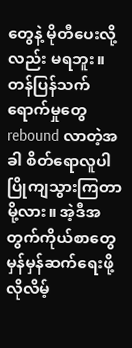တွေနဲ့ မိုတီပေးလို့လည်း မရဘူး။ တန်ပြန်သက်ရောက်မှုတွေ rebound လာတဲ့အခါ စိတ်ရောလူပါ ပြိုကျသွားကြတာမို့လား။ အဲ့ဒီအတွက်ကိုယ်စာတွေ မှန်မှန်ဆက်ရေးဖို့ လိုလိမ့်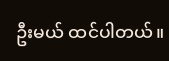ဦးမယ် ထင်ပါတယ်။